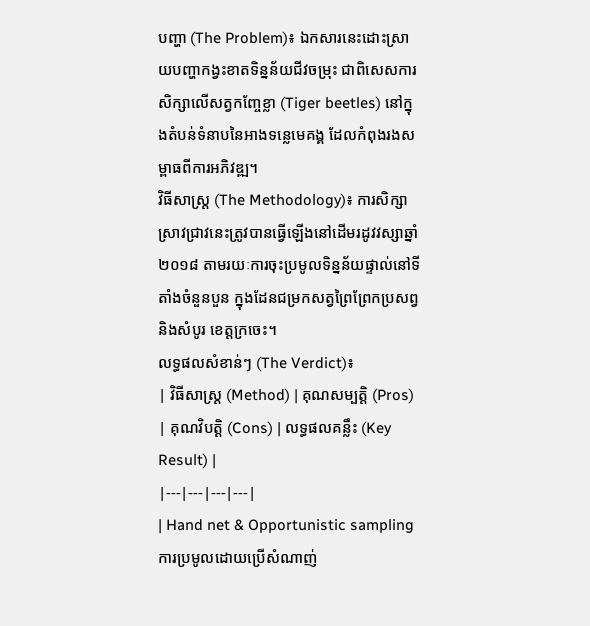បញ្ហា (The Problem)៖ ឯកសារនេះដោះស្រាយបញ្ហាកង្វះខាតទិន្នន័យជីវចម្រុះ ជាពិសេសការសិក្សាលើសត្វកញ្ចែខ្លា (Tiger beetles) នៅក្នុងតំបន់ទំនាបនៃអាងទន្លេមេគង្គ ដែលកំពុងរងសម្ពាធពីការអភិវឌ្ឍ។
វិធីសាស្ត្រ (The Methodology)៖ ការសិក្សាស្រាវជ្រាវនេះត្រូវបានធ្វើឡើងនៅដើមរដូវវស្សាឆ្នាំ២០១៨ តាមរយៈការចុះប្រមូលទិន្នន័យផ្ទាល់នៅទីតាំងចំនួនបួន ក្នុងដែនជម្រកសត្វព្រៃព្រែកប្រសព្វ និងសំបូរ ខេត្តក្រចេះ។
លទ្ធផលសំខាន់ៗ (The Verdict)៖
| វិធីសាស្ត្រ (Method) | គុណសម្បត្តិ (Pros) | គុណវិបត្តិ (Cons) | លទ្ធផលគន្លឹះ (Key Result) |
|---|---|---|---|
| Hand net & Opportunistic sampling ការប្រមូលដោយប្រើសំណាញ់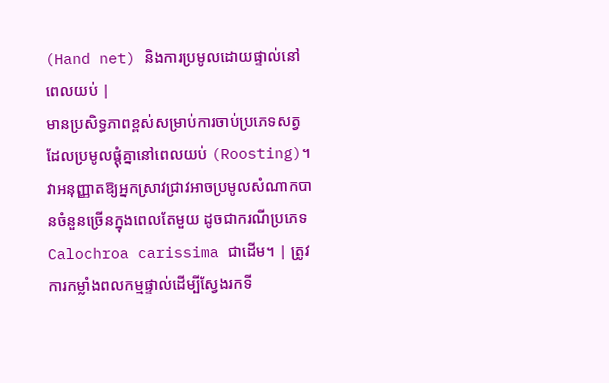(Hand net) និងការប្រមូលដោយផ្ទាល់នៅពេលយប់ |
មានប្រសិទ្ធភាពខ្ពស់សម្រាប់ការចាប់ប្រភេទសត្វដែលប្រមូលផ្តុំគ្នានៅពេលយប់ (Roosting)។ វាអនុញ្ញាតឱ្យអ្នកស្រាវជ្រាវអាចប្រមូលសំណាកបានចំនួនច្រើនក្នុងពេលតែមួយ ដូចជាករណីប្រភេទ Calochroa carissima ជាដើម។ | ត្រូវការកម្លាំងពលកម្មផ្ទាល់ដើម្បីស្វែងរកទី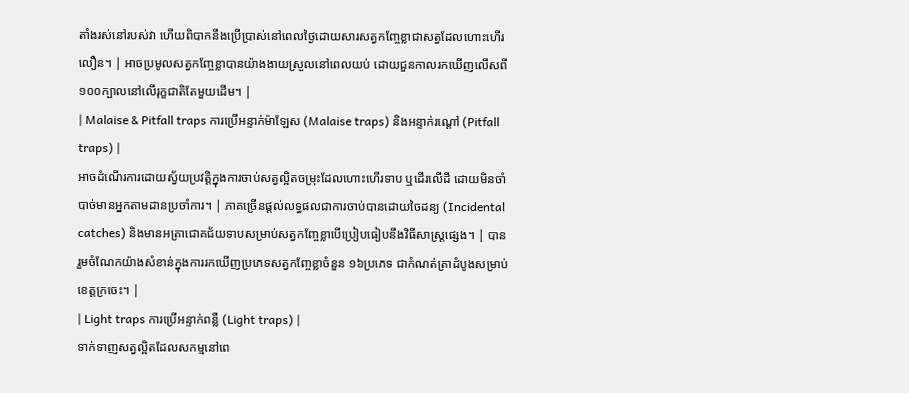តាំងរស់នៅរបស់វា ហើយពិបាកនឹងប្រើប្រាស់នៅពេលថ្ងៃដោយសារសត្វកញ្ចែខ្លាជាសត្វដែលហោះហើរលឿន។ | អាចប្រមូលសត្វកញ្ចែខ្លាបានយ៉ាងងាយស្រួលនៅពេលយប់ ដោយជួនកាលរកឃើញលើសពី ១០០ក្បាលនៅលើរុក្ខជាតិតែមួយដើម។ |
| Malaise & Pitfall traps ការប្រើអន្ទាក់ម៉ាឡែស (Malaise traps) និងអន្ទាក់រណ្តៅ (Pitfall traps) |
អាចដំណើរការដោយស្វ័យប្រវត្តិក្នុងការចាប់សត្វល្អិតចម្រុះដែលហោះហើរទាប ឬដើរលើដី ដោយមិនចាំបាច់មានអ្នកតាមដានប្រចាំការ។ | ភាគច្រើនផ្តល់លទ្ធផលជាការចាប់បានដោយចៃដន្យ (Incidental catches) និងមានអត្រាជោគជ័យទាបសម្រាប់សត្វកញ្ចែខ្លាបើប្រៀបធៀបនឹងវិធីសាស្ត្រផ្សេង។ | បានរួមចំណែកយ៉ាងសំខាន់ក្នុងការរកឃើញប្រភេទសត្វកញ្ចែខ្លាចំនួន ១៦ប្រភេទ ជាកំណត់ត្រាដំបូងសម្រាប់ខេត្តក្រចេះ។ |
| Light traps ការប្រើអន្ទាក់ពន្លឺ (Light traps) |
ទាក់ទាញសត្វល្អិតដែលសកម្មនៅពេ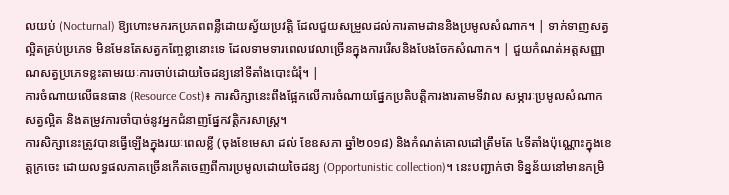លយប់ (Nocturnal) ឱ្យហោះមករកប្រភពពន្លឺដោយស្វ័យប្រវត្តិ ដែលជួយសម្រួលដល់ការតាមដាននិងប្រមូលសំណាក។ | ទាក់ទាញសត្វល្អិតគ្រប់ប្រភេទ មិនមែនតែសត្វកញ្ចែខ្លានោះទេ ដែលទាមទារពេលវេលាច្រើនក្នុងការរើសនិងបែងចែកសំណាក។ | ជួយកំណត់អត្តសញ្ញាណសត្វប្រភេទខ្លះតាមរយៈការចាប់ដោយចៃដន្យនៅទីតាំងបោះជំរុំ។ |
ការចំណាយលើធនធាន (Resource Cost)៖ ការសិក្សានេះពឹងផ្អែកលើការចំណាយផ្នែកប្រតិបត្តិការងារតាមទីវាល សម្ភារៈប្រមូលសំណាកសត្វល្អិត និងតម្រូវការចាំបាច់នូវអ្នកជំនាញផ្នែកវត្តិករសាស្ត្រ។
ការសិក្សានេះត្រូវបានធ្វើឡើងក្នុងរយៈពេលខ្លី (ចុងខែមេសា ដល់ ខែឧសភា ឆ្នាំ២០១៨) និងកំណត់គោលដៅត្រឹមតែ ៤ទីតាំងប៉ុណ្ណោះក្នុងខេត្តក្រចេះ ដោយលទ្ធផលភាគច្រើនកើតចេញពីការប្រមូលដោយចៃដន្យ (Opportunistic collection)។ នេះបញ្ជាក់ថា ទិន្នន័យនៅមានកម្រិ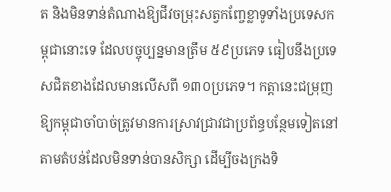ត និងមិនទាន់តំណាងឱ្យជីវចម្រុះសត្វកញ្ចែខ្លាទូទាំងប្រទេសកម្ពុជានោះទេ ដែលបច្ចុប្បន្នមានត្រឹម ៥៩ប្រភេទ ធៀបនឹងប្រទេសជិតខាងដែលមានលើសពី ១៣០ប្រភេទ។ កត្តានេះជម្រុញឱ្យកម្ពុជាចាំបាច់ត្រូវមានការស្រាវជ្រាវជាប្រព័ន្ធបន្ថែមទៀតនៅតាមតំបន់ដែលមិនទាន់បានសិក្សា ដើម្បីចងក្រងទិ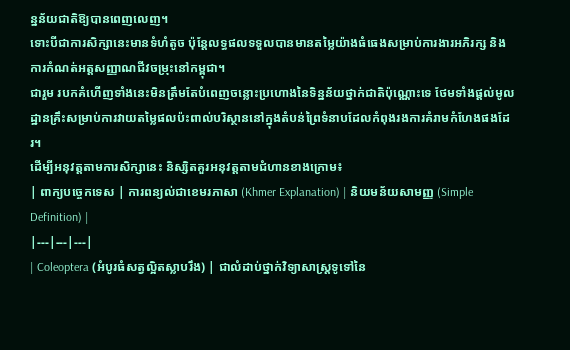ន្នន័យជាតិឱ្យបានពេញលេញ។
ទោះបីជាការសិក្សានេះមានទំហំតូច ប៉ុន្តែលទ្ធផលទទួលបានមានតម្លៃយ៉ាងធំធេងសម្រាប់ការងារអភិរក្ស និងការកំណត់អត្តសញ្ញាណជីវចម្រុះនៅកម្ពុជា។
ជារួម របកគំហើញទាំងនេះមិនត្រឹមតែបំពេញចន្លោះប្រហោងនៃទិន្នន័យថ្នាក់ជាតិប៉ុណ្ណោះទេ ថែមទាំងផ្តល់មូលដ្ឋានគ្រឹះសម្រាប់ការវាយតម្លៃផលប៉ះពាល់បរិស្ថាននៅក្នុងតំបន់ព្រៃទំនាបដែលកំពុងរងការគំរាមកំហែងផងដែរ។
ដើម្បីអនុវត្តតាមការសិក្សានេះ និស្សិតគួរអនុវត្តតាមជំហានខាងក្រោម៖
| ពាក្យបច្ចេកទេស | ការពន្យល់ជាខេមរភាសា (Khmer Explanation) | និយមន័យសាមញ្ញ (Simple Definition) |
|---|---|---|
| Coleoptera (អំបូរធំសត្វល្អិតស្លាបរឹង) | ជាលំដាប់ថ្នាក់វិទ្យាសាស្ត្រទូទៅនៃ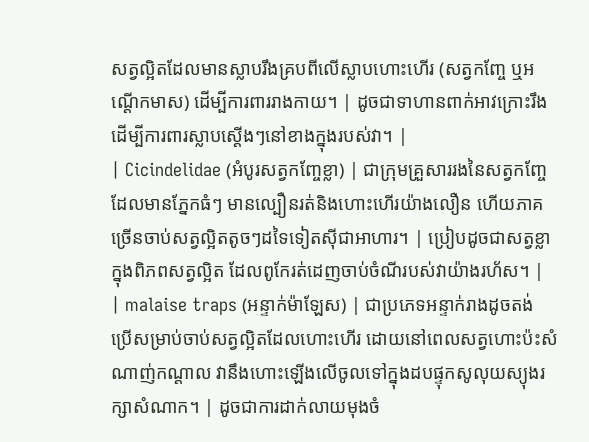សត្វល្អិតដែលមានស្លាបរឹងគ្របពីលើស្លាបហោះហើរ (សត្វកញ្ចែ ឬអណ្ដើកមាស) ដើម្បីការពាររាងកាយ។ | ដូចជាទាហានពាក់អាវក្រោះរឹង ដើម្បីការពារស្លាបស្ដើងៗនៅខាងក្នុងរបស់វា។ |
| Cicindelidae (អំបូរសត្វកញ្ចែខ្លា) | ជាក្រុមគ្រួសាររងនៃសត្វកញ្ចែ ដែលមានភ្នែកធំៗ មានល្បឿនរត់និងហោះហើរយ៉ាងលឿន ហើយភាគច្រើនចាប់សត្វល្អិតតូចៗដទៃទៀតស៊ីជាអាហារ។ | ប្រៀបដូចជាសត្វខ្លាក្នុងពិភពសត្វល្អិត ដែលពូកែរត់ដេញចាប់ចំណីរបស់វាយ៉ាងរហ័ស។ |
| malaise traps (អន្ទាក់ម៉ាឡែស) | ជាប្រភេទអន្ទាក់រាងដូចតង់ ប្រើសម្រាប់ចាប់សត្វល្អិតដែលហោះហើរ ដោយនៅពេលសត្វហោះប៉ះសំណាញ់កណ្តាល វានឹងហោះឡើងលើចូលទៅក្នុងដបផ្ទុកសូលុយស្យុងរក្សាសំណាក។ | ដូចជាការដាក់លាយមុងចំ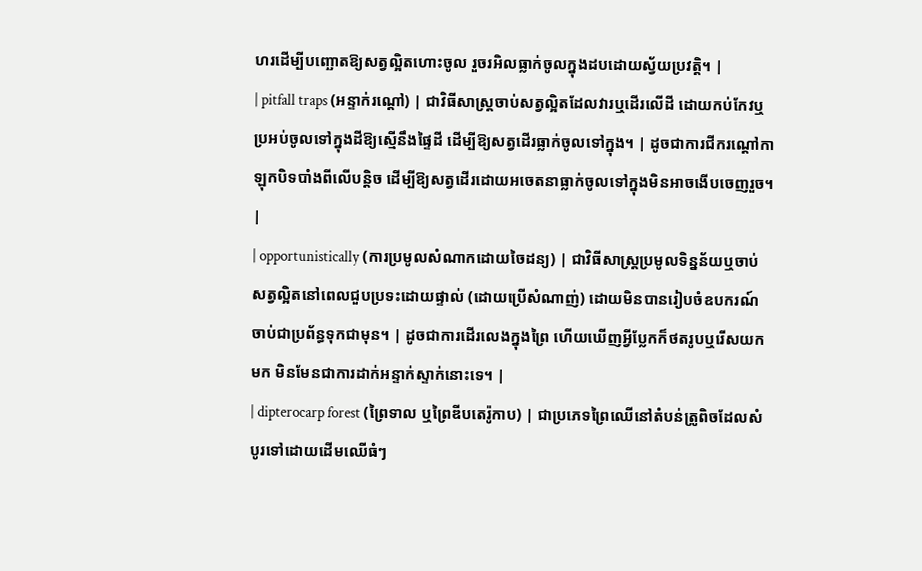ហរដើម្បីបញ្ឆោតឱ្យសត្វល្អិតហោះចូល រួចរអិលធ្លាក់ចូលក្នុងដបដោយស្វ័យប្រវត្តិ។ |
| pitfall traps (អន្ទាក់រណ្តៅ) | ជាវិធីសាស្ត្រចាប់សត្វល្អិតដែលវារឬដើរលើដី ដោយកប់កែវឬប្រអប់ចូលទៅក្នុងដីឱ្យស្មើនឹងផ្ទៃដី ដើម្បីឱ្យសត្វដើរធ្លាក់ចូលទៅក្នុង។ | ដូចជាការជីករណ្តៅកាឡុកបិទបាំងពីលើបន្តិច ដើម្បីឱ្យសត្វដើរដោយអចេតនាធ្លាក់ចូលទៅក្នុងមិនអាចងើបចេញរួច។ |
| opportunistically (ការប្រមូលសំណាកដោយចៃដន្យ) | ជាវិធីសាស្ត្រប្រមូលទិន្នន័យឬចាប់សត្វល្អិតនៅពេលជួបប្រទះដោយផ្ទាល់ (ដោយប្រើសំណាញ់) ដោយមិនបានរៀបចំឧបករណ៍ចាប់ជាប្រព័ន្ធទុកជាមុន។ | ដូចជាការដើរលេងក្នុងព្រៃ ហើយឃើញអ្វីប្លែកក៏ថតរូបឬរើសយកមក មិនមែនជាការដាក់អន្ទាក់ស្ទាក់នោះទេ។ |
| dipterocarp forest (ព្រៃទាល ឬព្រៃឌីបតេរ៉ូកាប) | ជាប្រភេទព្រៃឈើនៅតំបន់ត្រូពិចដែលសំបូរទៅដោយដើមឈើធំៗ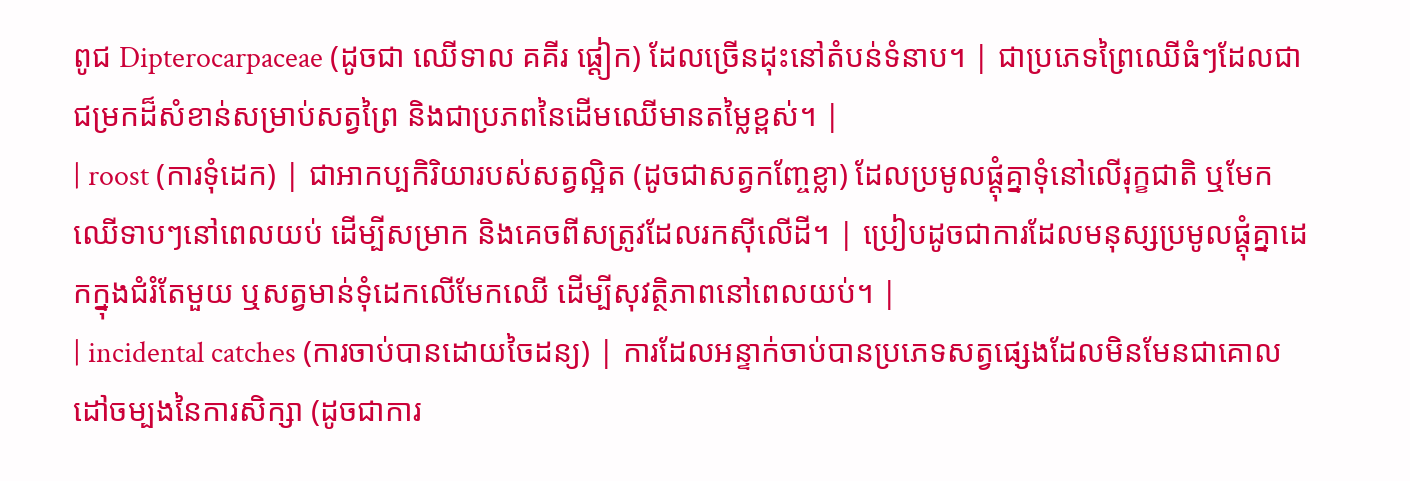ពូជ Dipterocarpaceae (ដូចជា ឈើទាល គគីរ ផ្ដៀក) ដែលច្រើនដុះនៅតំបន់ទំនាប។ | ជាប្រភេទព្រៃឈើធំៗដែលជាជម្រកដ៏សំខាន់សម្រាប់សត្វព្រៃ និងជាប្រភពនៃដើមឈើមានតម្លៃខ្ពស់។ |
| roost (ការទុំដេក) | ជាអាកប្បកិរិយារបស់សត្វល្អិត (ដូចជាសត្វកញ្ចែខ្លា) ដែលប្រមូលផ្តុំគ្នាទុំនៅលើរុក្ខជាតិ ឬមែកឈើទាបៗនៅពេលយប់ ដើម្បីសម្រាក និងគេចពីសត្រូវដែលរកស៊ីលើដី។ | ប្រៀបដូចជាការដែលមនុស្សប្រមូលផ្ដុំគ្នាដេកក្នុងជំរំតែមួយ ឬសត្វមាន់ទុំដេកលើមែកឈើ ដើម្បីសុវត្ថិភាពនៅពេលយប់។ |
| incidental catches (ការចាប់បានដោយចៃដន្យ) | ការដែលអន្ទាក់ចាប់បានប្រភេទសត្វផ្សេងដែលមិនមែនជាគោលដៅចម្បងនៃការសិក្សា (ដូចជាការ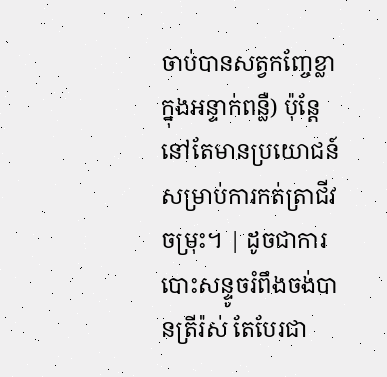ចាប់បានសត្វកញ្ចែខ្លាក្នុងអន្ទាក់ពន្លឺ) ប៉ុន្តែនៅតែមានប្រយោជន៍សម្រាប់ការកត់ត្រាជីវចម្រុះ។ | ដូចជាការបោះសន្ទូចរំពឹងចង់បានត្រីរ៉ស់ តែបែរជា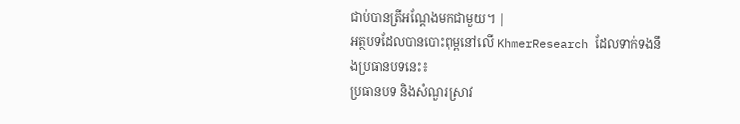ជាប់បានត្រីអណ្ដែងមកជាមួយ។ |
អត្ថបទដែលបានបោះពុម្ពនៅលើ KhmerResearch ដែលទាក់ទងនឹងប្រធានបទនេះ៖
ប្រធានបទ និងសំណួរស្រាវ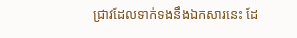ជ្រាវដែលទាក់ទងនឹងឯកសារនេះ ដែ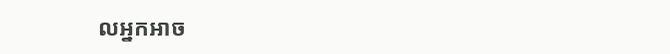លអ្នកអាច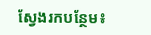ស្វែងរកបន្ថែម៖